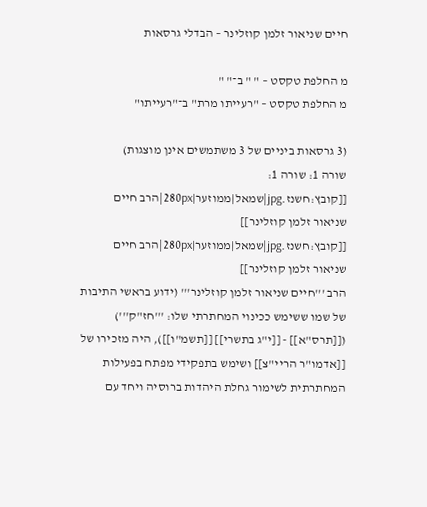חיים שניאור זלמן קוזלינר – הבדלי גרסאות

מ החלפת טקסט – " " ב־" "
מ החלפת טקסט – "רעייתו מרת" ב־"רעייתו"

(3 גרסאות ביניים של 3 משתמשים אינן מוצגות)
שורה 1: שורה 1:
[[קובץ:חשנז.jpg|שמאל|ממוזער|280px|הרב חיים שניאור זלמן קוזלינר]]
[[קובץ:חשנז.jpg|שמאל|ממוזער|280px|הרב חיים שניאור זלמן קוזלינר]]
הרב '''חיים שניאור זלמן קוזלינר''' (ידוע בראשי התיבות של שמו ששימש ככינוי המחתרתי שלו: '''חז"ק''') ([[תרס"א]] - [[י"ג בתשרי]] [[תשמ"ו]]), היה מזכירו של [[אדמו"ר הריי"צ]] ושימש בתפקידי מפתח בפעילות המחתרתית לשימור גחלת היהדות ברוסיה ויחד עם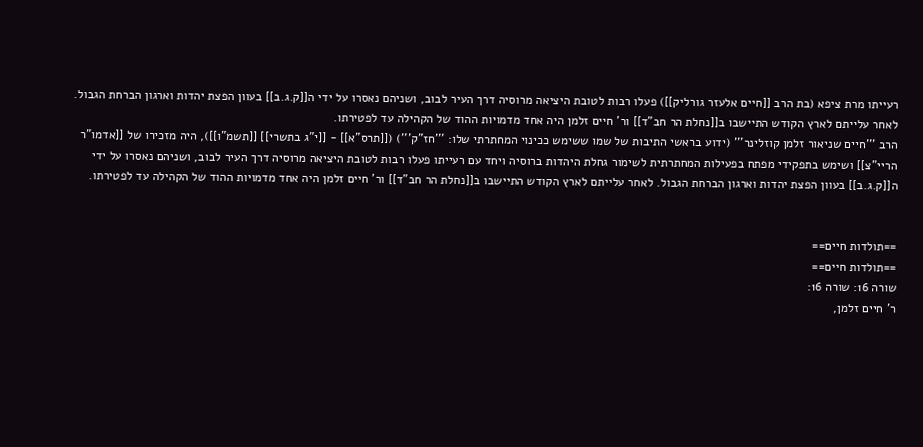רעייתו מרת ציפא (בת הרב [[חיים אלעזר גורליק]]) פעלו רבות לטובת היציאה מרוסיה דרך העיר לבוב, ושניהם נאסרו על ידי ה[[ק.ג.ב]] בעוון הפצת יהדות וארגון הברחת הגבול. לאחר עלייתם לארץ הקודש התיישבו ב[[נחלת הר חב"ד]] ור' חיים זלמן היה אחד מדמויות ההוד של הקהילה עד לפטירתו.
הרב '''חיים שניאור זלמן קוזלינר''' (ידוע בראשי התיבות של שמו ששימש ככינוי המחתרתי שלו: '''חז"ק''') ([[תרס"א]] - [[י"ג בתשרי]] [[תשמ"ו]]), היה מזכירו של [[אדמו"ר הריי"צ]] ושימש בתפקידי מפתח בפעילות המחתרתית לשימור גחלת היהדות ברוסיה ויחד עם רעייתו פעלו רבות לטובת היציאה מרוסיה דרך העיר לבוב, ושניהם נאסרו על ידי ה[[ק.ג.ב]] בעוון הפצת יהדות וארגון הברחת הגבול. לאחר עלייתם לארץ הקודש התיישבו ב[[נחלת הר חב"ד]] ור' חיים זלמן היה אחד מדמויות ההוד של הקהילה עד לפטירתו.


==תולדות חיים==
==תולדות חיים==
שורה 16: שורה 16:
ר' חיים זלמן,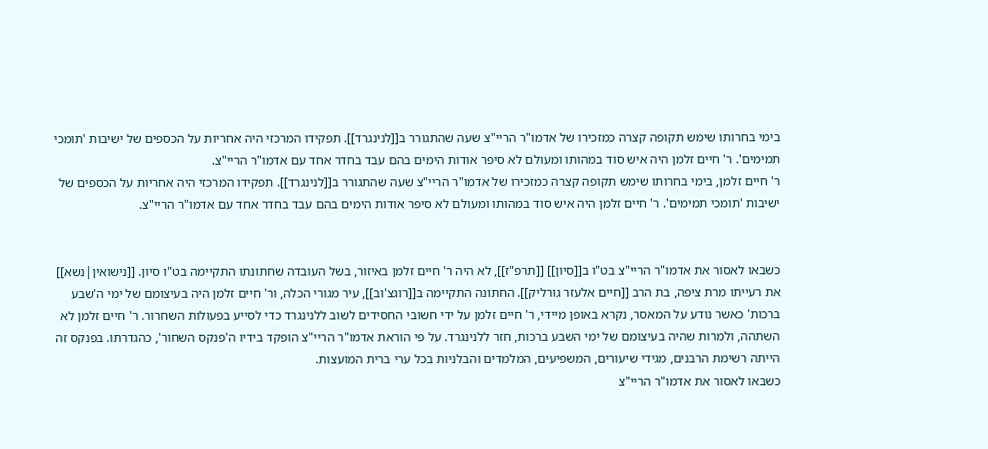בימי בחרותו שימש תקופה קצרה כמזכירו של אדמו"ר הריי"צ שעה שהתגורר ב[[לנינגרד]]. תפקידו המרכזי היה אחריות על הכספים של ישיבות 'תומכי תמימים'. ר' חיים זלמן היה איש סוד במהותו ומעולם לא סיפר אודות הימים בהם עבד בחדר אחד עם אדמו"ר הריי"צ.
ר' חיים זלמן, בימי בחרותו שימש תקופה קצרה כמזכירו של אדמו"ר הריי"צ שעה שהתגורר ב[[לנינגרד]]. תפקידו המרכזי היה אחריות על הכספים של ישיבות 'תומכי תמימים'. ר' חיים זלמן היה איש סוד במהותו ומעולם לא סיפר אודות הימים בהם עבד בחדר אחד עם אדמו"ר הריי"צ.


כשבאו לאסור את אדמו"ר הריי"צ בט"ו ב[[סיון]] [[תרפ"ז]], לא היה ר' חיים זלמן באיזור, בשל העובדה שחתונתו התקיימה בט"ו סיון. [[נישואין|נשא]] את רעייתו מרת ציפה, בת הרב [[חיים אלעזר גורליק]]. החתונה התקיימה ב[[רוגצ'וב]], עיר מגורי הכלה, ור' חיים זלמן היה בעיצומם של ימי ה'שבע ברכות' כאשר נודע על המאסר, נקרא באופן מיידי, ר' חיים זלמן על ידי חשובי החסידים לשוב ללנינגרד כדי לסייע בפעולות השחרור. ר' חיים זלמן לא השתהה, ולמרות שהיה בעיצומם של ימי השבע ברכות, חזר ללנינגרד. על פי הוראת אדמו"ר הריי"צ הופקד בידיו ה'פנקס השחור', כהגדרתו. בפנקס זה הייתה רשימת הרבנים, מגידי שיעורים, המשפיעים, המלמדים והבלניות בכל ערי ברית המועצות.
כשבאו לאסור את אדמו"ר הריי"צ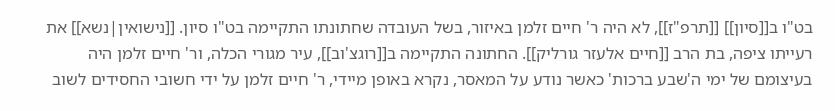בט"ו ב[[סיון]] [[תרפ"ז]], לא היה ר' חיים זלמן באיזור, בשל העובדה שחתונתו התקיימה בט"ו סיון. [[נישואין|נשא]] את רעייתו ציפה, בת הרב [[חיים אלעזר גורליק]]. החתונה התקיימה ב[[רוגצ'וב]], עיר מגורי הכלה, ור' חיים זלמן היה בעיצומם של ימי ה'שבע ברכות' כאשר נודע על המאסר, נקרא באופן מיידי, ר' חיים זלמן על ידי חשובי החסידים לשוב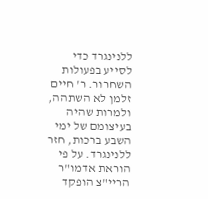ללנינגרד כדי לסייע בפעולות השחרור. ר' חיים זלמן לא השתהה, ולמרות שהיה בעיצומם של ימי השבע ברכות, חזר ללנינגרד. על פי הוראת אדמו"ר הריי"צ הופקד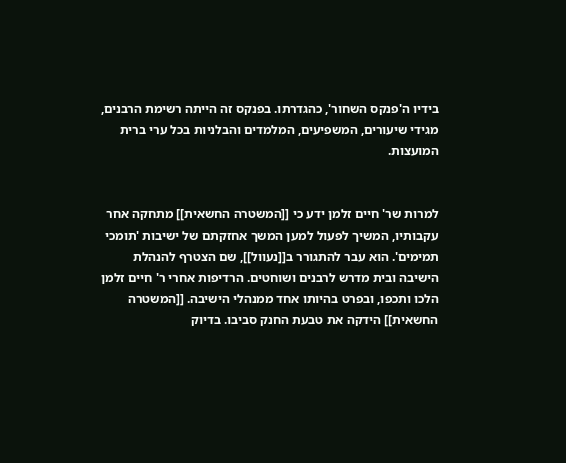בידיו ה'פנקס השחור', כהגדרתו. בפנקס זה הייתה רשימת הרבנים, מגידי שיעורים, המשפיעים, המלמדים והבלניות בכל ערי ברית המועצות.


למרות שר' חיים זלמן ידע כי [[המשטרה החשאית]] מתחקה אחר עקבותיו, המשיך לפעול למען המשך אחזקתם של ישיבות 'תומכי תמימים'. הוא עבר להתגורר ב[[נעוול]], שם הצטרף להנהלת הישיבה ובית מדרש לרבנים ושוחטים. הרדיפות אחרי ר' חיים זלמן הלכו ותכפו, ובפרט בהיותו אחד ממנהלי הישיבה. [[המשטרה החשאית]] הידקה את טבעת החנק סביבו. בדיוק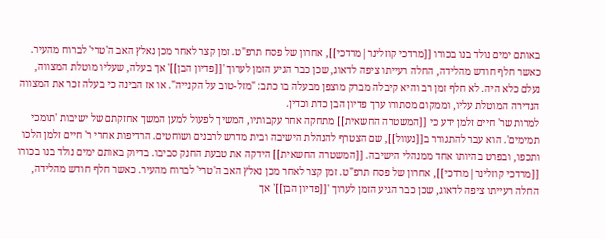באותם ימים נולד בנו בכורו [[מרדכי קוזלינר|מרדכי]], אחרון של פסח תרפ"ט. זמן קצר לאחר מכן נאלץ האב ה'טרי' לברוח מהעיר. כאשר חלף חודש מהלידה, החלה רעייתו ציפה לדאוג, שכן כבר הגיע הזמן לערוך '[[פדיון הבן]]' אך בעלה, שעליו מוטלת המצווה, נעלם כלא היה. לא חלף זמן רב והיא קיבלה מברק מוצפן מבעלה בו כתב: "מזל-טוב על הקנייה". או אז הבינה כי בעלה זכר את המצווה הנדירה המוטלת עליו, וממקום מסתורו ערך פדיון הבן כדת וכדין.
למרות שר' חיים זלמן ידע כי [[המשטרה החשאית]] מתחקה אחר עקבותיו, המשיך לפעול למען המשך אחזקתם של ישיבות 'תומכי תמימים'. הוא עבר להתגורר ב[[נעוול]], שם הצטרף להנהלת הישיבה ובית מדרש לרבנים ושוחטים. הרדיפות אחרי ר' חיים זלמן הלכו ותכפו, ובפרט בהיותו אחד ממנהלי הישיבה. [[המשטרה החשאית]] הידקה את טבעת החנק סביבו. בדיוק באותם ימים נולד בנו בכורו [[מרדכי קוזלינר|מרדכי]], אחרון של פסח תרפ"ט. זמן קצר לאחר מכן נאלץ האב ה'טרי' לברוח מהעיר. כאשר חלף חודש מהלידה, החלה רעייתו ציפה לדאוג, שכן כבר הגיע הזמן לערוך '[[פדיון הבן]]' אך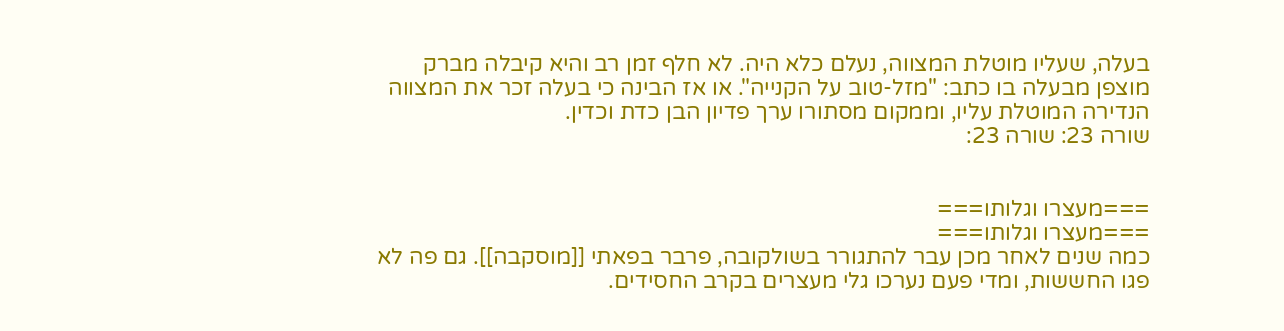בעלה, שעליו מוטלת המצווה, נעלם כלא היה. לא חלף זמן רב והיא קיבלה מברק מוצפן מבעלה בו כתב: "מזל-טוב על הקנייה". או אז הבינה כי בעלה זכר את המצווה הנדירה המוטלת עליו, וממקום מסתורו ערך פדיון הבן כדת וכדין.
שורה 23: שורה 23:


===מעצרו וגלותו===
===מעצרו וגלותו===
כמה שנים לאחר מכן עבר להתגורר בשולקובה, פרבר בפאתי [[מוסקבה]]. גם פה לא פגו החששות, ומדי פעם נערכו גלי מעצרים בקרב החסידים.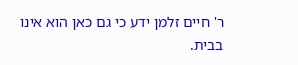ר' חיים זלמן ידע כי גם כאן הוא אינו בבית.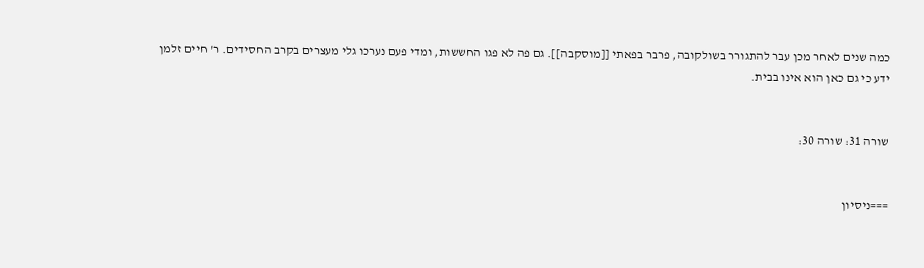כמה שנים לאחר מכן עבר להתגורר בשולקובה, פרבר בפאתי [[מוסקבה]]. גם פה לא פגו החששות, ומדי פעם נערכו גלי מעצרים בקרב החסידים. ר' חיים זלמן ידע כי גם כאן הוא אינו בבית.


שורה 31: שורה 30:


===ניסיון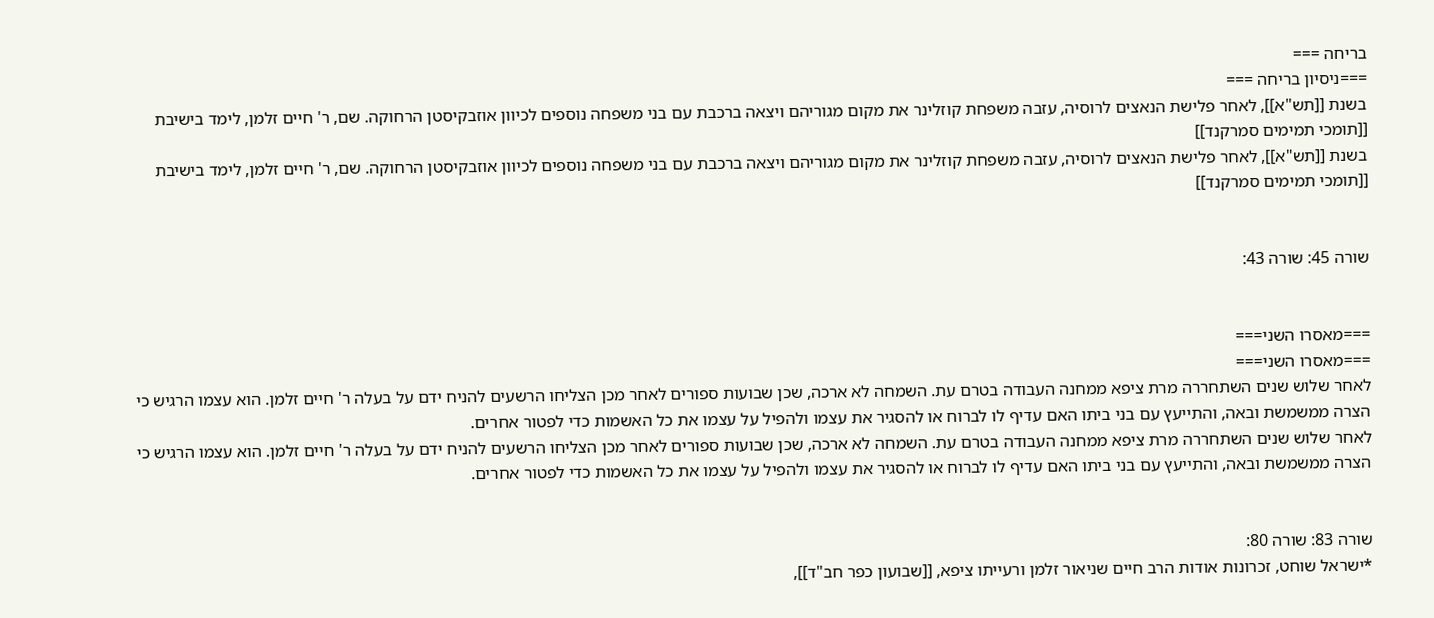בריחה ===
===ניסיון בריחה ===
בשנת [[תש"א]], לאחר פלישת הנאצים לרוסיה, עזבה משפחת קוזלינר את מקום מגוריהם ויצאה ברכבת עם בני משפחה נוספים לכיוון אוזבקיסטן הרחוקה. שם, ר' חיים זלמן, לימד בישיבת [[תומכי תמימים סמרקנד]]
בשנת [[תש"א]], לאחר פלישת הנאצים לרוסיה, עזבה משפחת קוזלינר את מקום מגוריהם ויצאה ברכבת עם בני משפחה נוספים לכיוון אוזבקיסטן הרחוקה. שם, ר' חיים זלמן, לימד בישיבת [[תומכי תמימים סמרקנד]]


שורה 45: שורה 43:


===מאסרו השני===
===מאסרו השני===
לאחר שלוש שנים השתחררה מרת ציפא ממחנה העבודה בטרם עת. השמחה לא ארכה, שכן שבועות ספורים לאחר מכן הצליחו הרשעים להניח ידם על בעלה ר' חיים זלמן. הוא עצמו הרגיש כי הצרה ממשמשת ובאה, והתייעץ עם בני ביתו האם עדיף לו לברוח או להסגיר את עצמו ולהפיל על עצמו את כל האשמות כדי לפטור אחרים.
לאחר שלוש שנים השתחררה מרת ציפא ממחנה העבודה בטרם עת. השמחה לא ארכה, שכן שבועות ספורים לאחר מכן הצליחו הרשעים להניח ידם על בעלה ר' חיים זלמן. הוא עצמו הרגיש כי הצרה ממשמשת ובאה, והתייעץ עם בני ביתו האם עדיף לו לברוח או להסגיר את עצמו ולהפיל על עצמו את כל האשמות כדי לפטור אחרים.


שורה 83: שורה 80:
*ישראל שוחט, זכרונות אודות הרב חיים שניאור זלמן ורעייתו ציפא, [[שבועון כפר חב"ד]],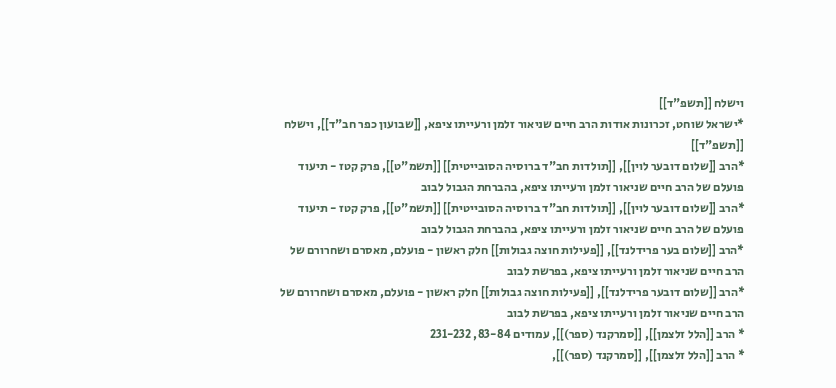וישלח [[תשפ"ד]]
*ישראל שוחט, זכרונות אודות הרב חיים שניאור זלמן ורעייתו ציפא, [[שבועון כפר חב"ד]], וישלח [[תשפ"ד]]
*הרב [[שלום דובער לוין]], [[תולדות חב"ד ברוסיה הסובייטית]] [[תשמ"ט]], פרק קטז - תיעוד פועלם של הרב חיים שניאור זלמן ורעייתו ציפא, בהברחת הגבול לבוב
*הרב [[שלום דובער לוין]], [[תולדות חב"ד ברוסיה הסובייטית]] [[תשמ"ט]], פרק קטז - תיעוד פועלם של הרב חיים שניאור זלמן ורעייתו ציפא, בהברחת הגבול לבוב
*הרב [[שלום בער פרידלנד]], [[פעילות חוצה גבולות]] חלק ראשון - פועלם, מאסרם ושחרורם של הרב חיים שניאור זלמן ורעייתו ציפא, בפרשת לבוב
*הרב [[שלום דובער פרידלנד]], [[פעילות חוצה גבולות]] חלק ראשון - פועלם, מאסרם ושחרורם של הרב חיים שניאור זלמן ורעייתו ציפא, בפרשת לבוב
* הרב [[הלל זלצמן]], [[סמרקנד (ספר)]], עמודים 83-84, 231-232
* הרב [[הלל זלצמן]], [[סמרקנד (ספר)]],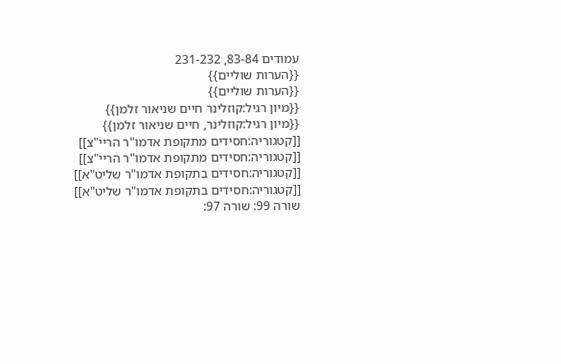עמודים 83-84, 231-232
{{הערות שוליים}}
{{הערות שוליים}}
{{מיון רגיל:קוזלינר חיים שניאור זלמן}}
{{מיון רגיל:קוזלינר, חיים שניאור זלמן}}
[[קטגוריה:חסידים מתקופת אדמו"ר הריי"צ]]
[[קטגוריה:חסידים מתקופת אדמו"ר הריי"צ]]
[[קטגוריה:חסידים בתקופת אדמו"ר שליט"א]]
[[קטגוריה:חסידים בתקופת אדמו"ר שליט"א]]
שורה 99: שורה 97: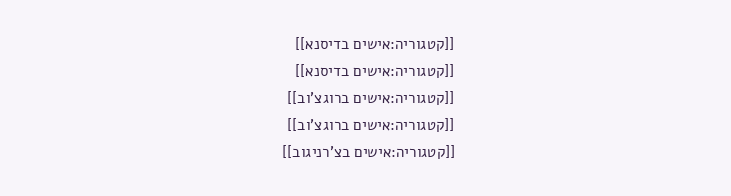[[קטגוריה:אישים בדיסנא]]
[[קטגוריה:אישים בדיסנא]]
[[קטגוריה:אישים ברוגצ'וב]]
[[קטגוריה:אישים ברוגצ'וב]]
[[קטגוריה:אישים בצ'רניגוב]]